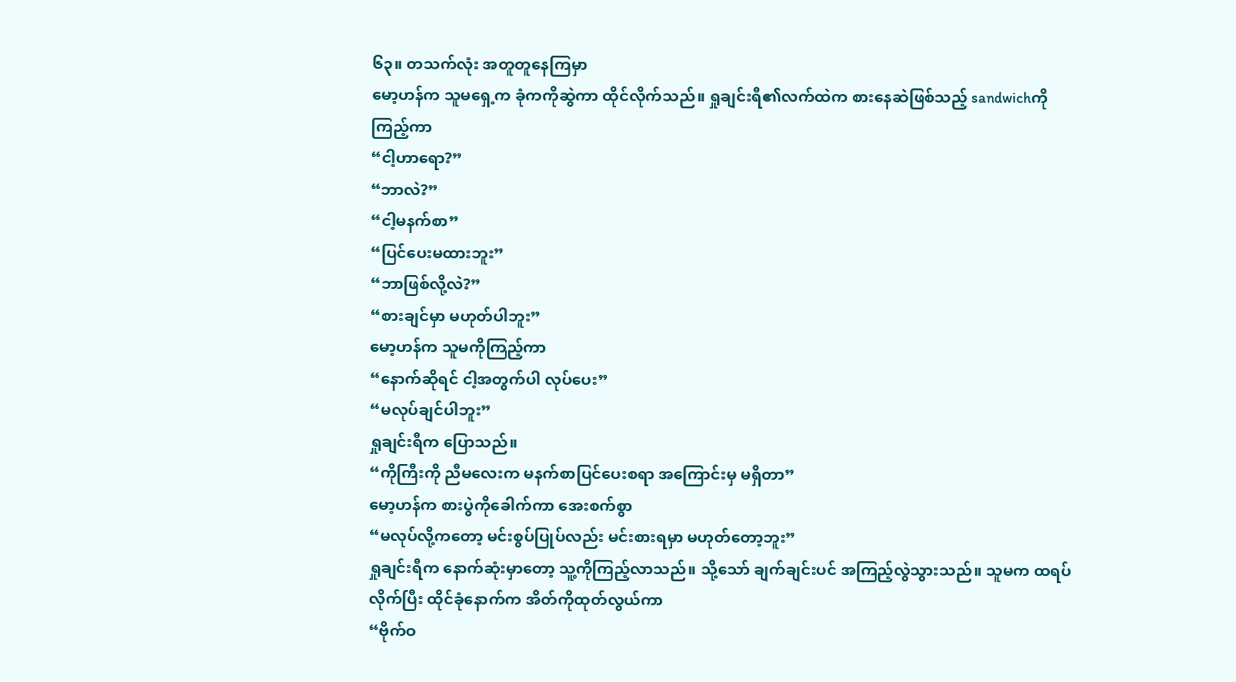၆၃။ တသက်လုံး အတူတူနေကြမှာ
မော့ဟန်က သူမရှေ့က ခုံကကိုဆွဲကာ ထိုင်လိုက်သည်။ ရှုချင်းရီ၏လက်ထဲက စားနေဆဲဖြစ်သည့် sandwichကိုကြည့်ကာ
“ငါ့ဟာရော?”
“ဘာလဲ?”
“ငါ့မနက်စာ”
“ပြင်ပေးမထားဘူး”
“ဘာဖြစ်လို့လဲ?”
“စားချင်မှာ မဟုတ်ပါဘူး”
မော့ဟန်က သူမကိုကြည့်ကာ
“နောက်ဆိုရင် ငါ့အတွက်ပါ လုပ်ပေး”
“မလုပ်ချင်ပါဘူး”
ရှုချင်းရီက ပြောသည်။
“ကိုကြီးကို ညီမလေးက မနက်စာပြင်ပေးစရာ အကြောင်းမှ မရှိတာ”
မော့ဟန်က စားပွဲကိုခေါက်ကာ အေးစက်စွာ
“မလုပ်လို့ကတော့ မင်းစွပ်ပြုပ်လည်း မင်းစားရမှာ မဟုတ်တော့ဘူး”
ရှုချင်းရီက နောက်ဆုံးမှာတော့ သူ့ကိုကြည့်လာသည်။ သို့သော် ချက်ချင်းပင် အကြည့်လွဲသွားသည်။ သူမက ထရပ်လိုက်ပြီး ထိုင်ခုံနောက်က အိတ်ကိုထုတ်လွယ်ကာ
“ဗိုက်ဝ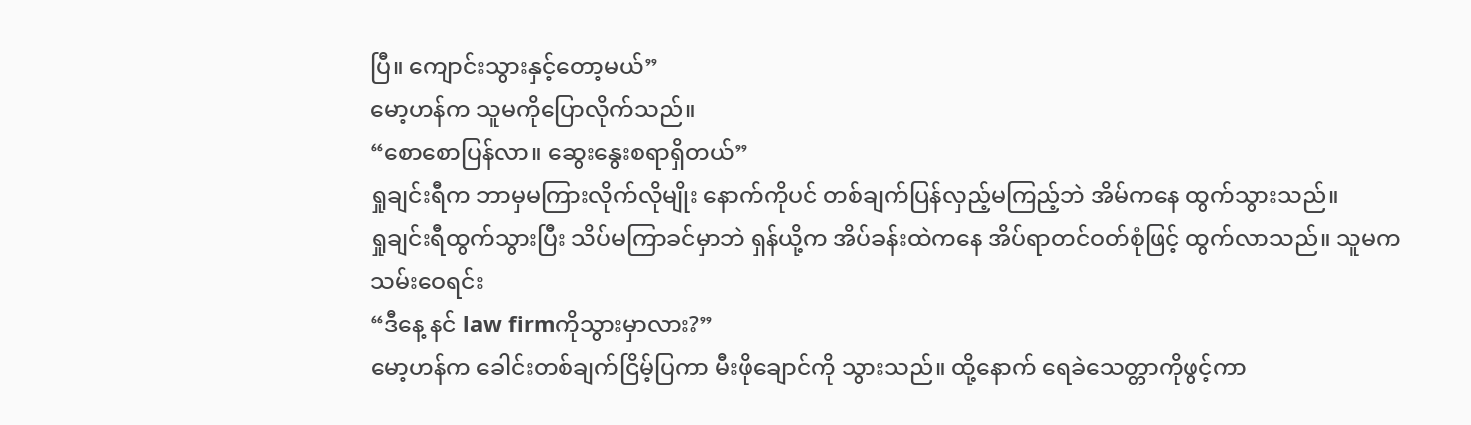ပြီ။ ကျောင်းသွားနှင့်တော့မယ်”
မော့ဟန်က သူမကိုပြောလိုက်သည်။
“စောစောပြန်လာ။ ဆွေးနွေးစရာရှိတယ်”
ရှုချင်းရီက ဘာမှမကြားလိုက်လိုမျိုး နောက်ကိုပင် တစ်ချက်ပြန်လှည့်မကြည့်ဘဲ အိမ်ကနေ ထွက်သွားသည်။
ရှုချင်းရီထွက်သွားပြီး သိပ်မကြာခင်မှာဘဲ ရှန်ယို့က အိပ်ခန်းထဲကနေ အိပ်ရာတင်ဝတ်စုံဖြင့် ထွက်လာသည်။ သူမက သမ်းဝေရင်း
“ဒီနေ့ နင် law firmကိုသွားမှာလား?”
မော့ဟန်က ခေါင်းတစ်ချက်ငြိမ့်ပြကာ မီးဖိုချောင်ကို သွားသည်။ ထို့နောက် ရေခဲသေတ္တာကိုဖွင့်ကာ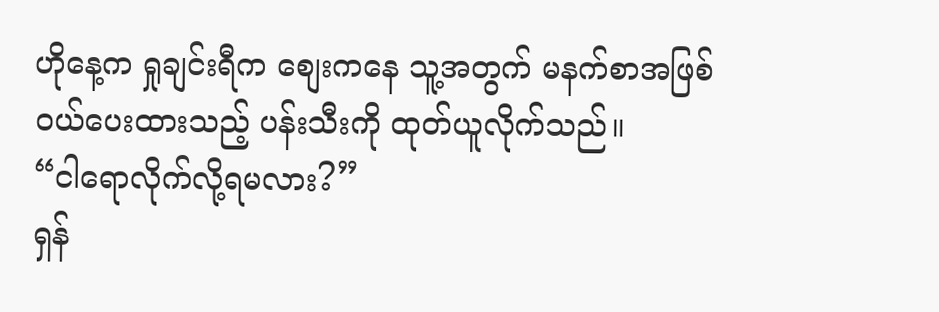ဟိုနေ့က ရှုချင်းရီက စျေးကနေ သူ့အတွက် မနက်စာအဖြစ် ဝယ်ပေးထားသည့် ပန်းသီးကို ထုတ်ယူလိုက်သည်။
“ငါရောလိုက်လို့ရမလား?”
ရှန်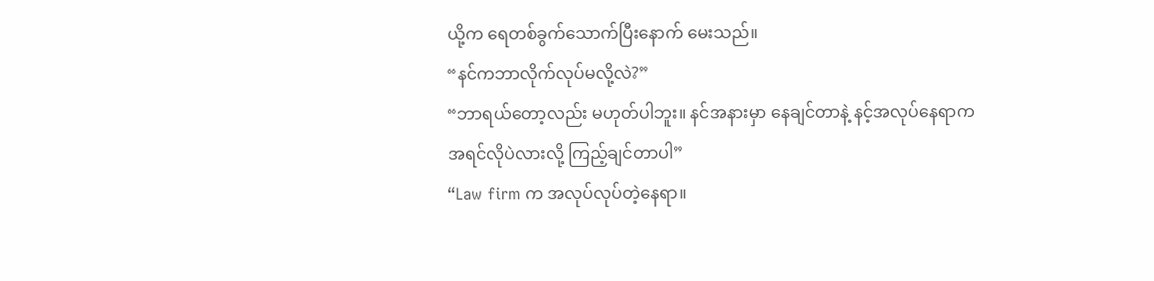ယို့က ရေတစ်ခွက်သောက်ပြီးနောက် မေးသည်။
“နင်ကဘာလိုက်လုပ်မလို့လဲ?”
“ဘာရယ်တော့လည်း မဟုတ်ပါဘူး။ နင်အနားမှာ နေချင်တာနဲ့ နင့်အလုပ်နေရာက အရင်လိုပဲလားလို့ ကြည့်ချင်တာပါ”
“Law firm က အလုပ်လုပ်တဲ့နေရာ။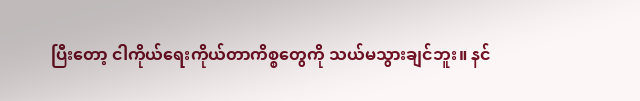ပြီးတော့ ငါကိုယ်ရေးကိုယ်တာကိစ္စတွေကို သယ်မသွားချင်ဘူး။ နင်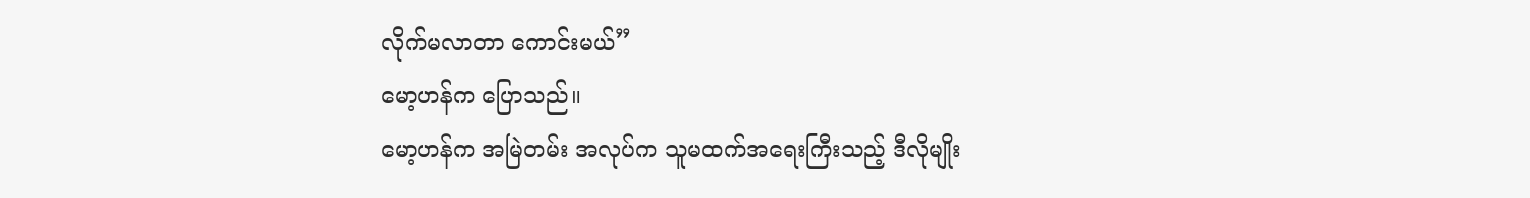လိုက်မလာတာ ကောင်းမယ်”
မော့ဟန်က ပြောသည်။
မော့ဟန်က အမြဲတမ်း အလုပ်က သူမထက်အရေးကြီးသည့် ဒီလိုမျိုး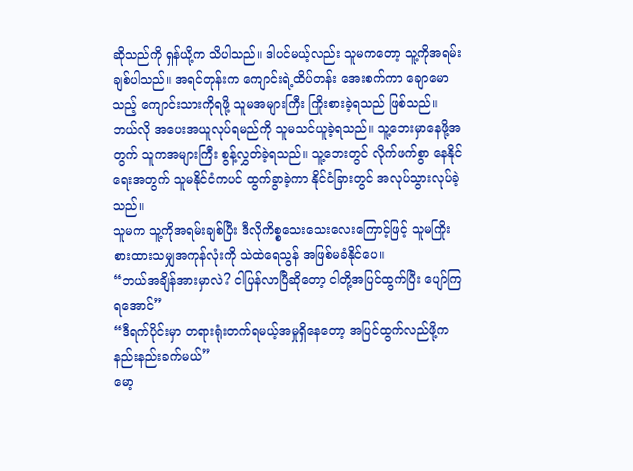ဆိုသည်ကို ရှန်ယို့က သိပါသည်။ ဒါပင်မယ့်လည်း သူမကတော့ သူ့ကိုအရမ်းချစ်ပါသည်။ အရင်တုန်းက ကျောင်းရဲ့ထိပ်တန်း အေးစက်ကာ ချောမောသည့် ကျောင်းသားကိုရဖို့ သူမအများကြီး ကြိုးစားခဲ့ရသည် ဖြစ်သည်။ ဘယ်လို အပေးအယူလုပ်ရမည်ကို သူမသင်ယူခဲ့ရသည်။ သူ့ဘေးမှာနေဖို့အတွက် သူကအများကြီး စွန့်လွှတ်ခဲ့ရသည်။ သူ့ဘေးတွင် လိုက်ဖက်စွာ နေနိုင်ရေးအတွက် သူမနိုင်ငံကပင် ထွက်ခွာခဲ့ကာ နိုင်ငံခြားတွင် အလုပ်သွားလုပ်ခဲ့သည်။
သူမက သူ့ကိုအရမ်းချစ်ပြီး ဒီလိုကိစ္စသေးသေးလေးကြောင့်ဖြင့် သူမကြိုးစားထားသမျှအကုန်လုံးကို သဲထဲရေသွန် အဖြစ်မခံနိုင်ပေ။
“ဘယ်အချိန်အားမှာလဲ? ငါပြန်လာပြီဆိုတော့ ငါတို့အပြင်ထွက်ပြီး ပျော်ကြရအောင်”
“ဒီရက်ပိုင်းမှာ တရားရုံးတက်ရမယ့်အမှုရှိနေတော့ အပြင်ထွက်လည်ဖို့က နည်းနည်းခက်မယ်”
မော့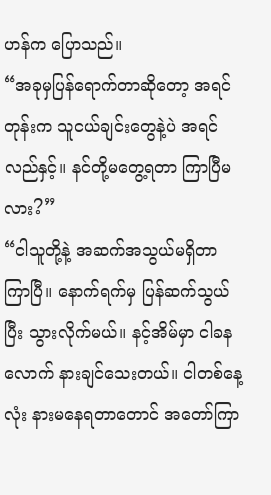ဟန်က ပြောသည်။
“အခုမှပြန်ရောက်တာဆိုတော့ အရင်တုန်းက သူငယ်ချင်းတွေနဲ့ပဲ အရင်လည်နှင့်။ နင်တို့မတွေ့ရတာ ကြာပြီမလား?”
“ငါသူတို့နဲ့ အဆက်အသွယ်မရှိတာ ကြာပြီ။ နောက်ရက်မှ ပြန်ဆက်သွယ်ပြီး သွားလိုက်မယ်။ နင့်အိမ်မှာ ငါခနလောက် နားချင်သေးတယ်။ ငါတစ်နေ့လုံး နားမနေရတာတောင် အတော်ကြာ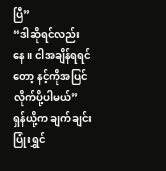ပြီ”
“ဒါဆိုရင်လည်းနေ။ ငါအချိန်ရရင်တော့ နင့်ကိုအပြင်လိုက်ပို့ပါမယ်”
ရှန်ယို့က ချက်ချင်းပြုံးရွှင်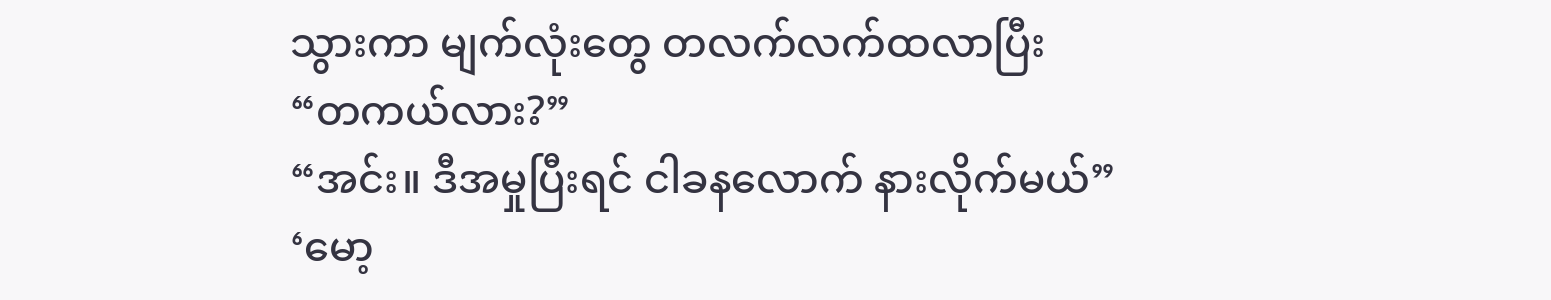သွားကာ မျက်လုံးတွေ တလက်လက်ထလာပြီး
“တကယ်လား?”
“အင်း။ ဒီအမှုပြီးရင် ငါခနလောက် နားလိုက်မယ်”
‘မော့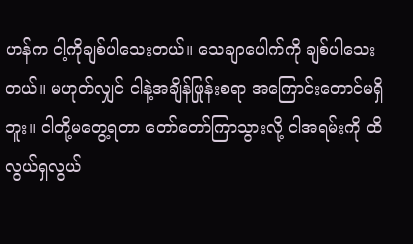ဟန်က ငါ့ကိုချစ်ပါသေးတယ်။ သေချာပေါက်ကို ချစ်ပါသေးတယ်။ မဟုတ်လျှင် ငါနဲ့အချိန်ဖြုန်းစရာ အကြောင်းတောင်မရှိဘူး။ ငါတို့မတွေ့ရတာ တော်တော်ကြာသွားလို့ ငါအရမ်းကို ထိလွယ်ရှလွယ်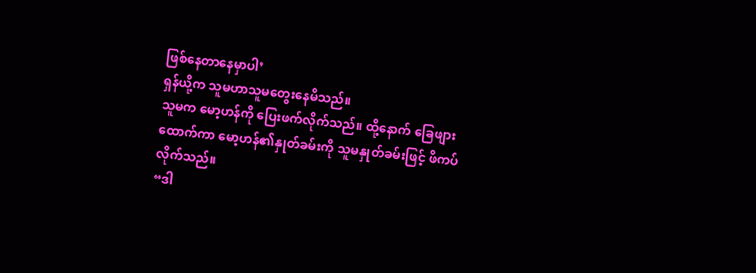ဖြစ်နေတာနေမှာပါ’
ရှန်ယို့က သူမဟာသူမတွေးနေမိသည်။
သူမက မော့ဟန်ကို ပြေးဖက်လိုက်သည်။ ထို့နောက် ခြေဖျားထောက်ကာ မော့ဟန်၏နှုတ်ခမ်းကို သူမနှုတ်ခမ်းဖြင့် ဖိကပ်လိုက်သည်။
“ဒါ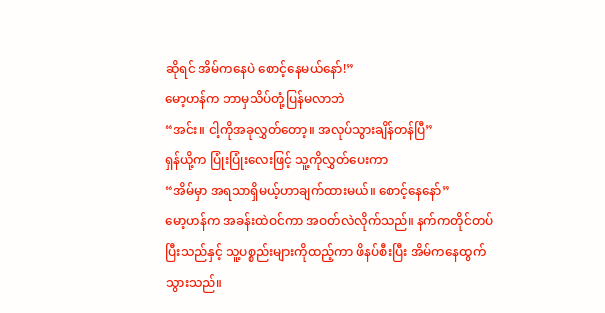ဆိုရင် အိမ်ကနေပဲ စောင့်နေမယ်နော်!”
မော့ဟန်က ဘာမှသိပ်တုံ့ပြန်မလာဘဲ
“အင်း။ ငါ့ကိုအခုလွှတ်တော့။ အလုပ်သွားချိန်တန်ပြီ”
ရှန်ယို့က ပြုံးပြုံးလေးဖြင့် သူ့ကိုလွှတ်ပေးကာ
“အိမ်မှာ အရသာရှိမယ့်ဟာချက်ထားမယ်။ စောင့်နေနော်”
မော့ဟန်က အခန်းထဲဝင်ကာ အဝတ်လဲလိုက်သည်။ နက်ကတိုင်တပ်ပြီးသည်နှင့် သူ့ပစ္စည်းများကိုထည့်ကာ ဖိနပ်စီးပြီး အိမ်ကနေထွက်သွားသည်။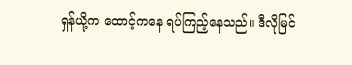ရှန်ယို့က ထောင့်ကနေ ရပ်ကြည့်နေသည်။ ဒီလိုမြင်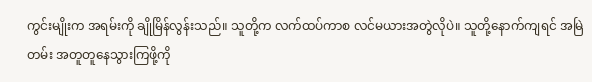ကွင်းမျိုးက အရမ်းကို ချိုမြိန်လွန်းသည်။ သူတို့က လက်ထပ်ကာစ လင်မယားအတွဲလိုပဲ။ သူတို့နောက်ကျရင် အမြဲတမ်း အတူတူနေသွားကြဖို့ကို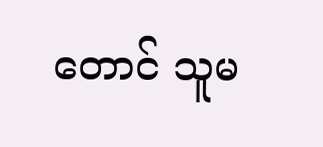တောင် သူမ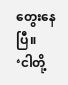တွေးနေပြီ။
‘ငါတို့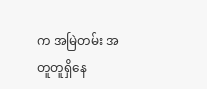က အမြဲတမ်း အတူတူရှိနေ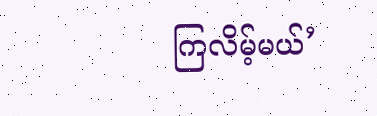ကြလိမ့်မယ်’